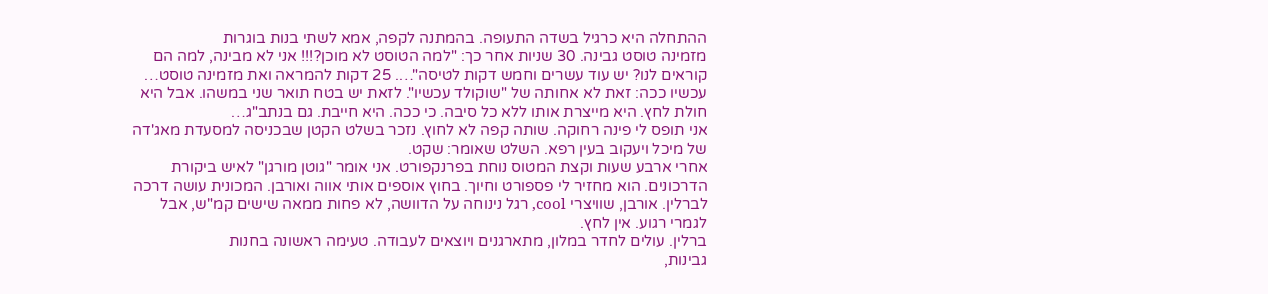ההתחלה היא כרגיל בשדה התעופה. בהמתנה לקפה, אמא לשתי בנות בוגרות
מזמינה טוסט גבינה. 30 שניות אחר כך: "למה הטוסט לא מוכן?!!! אני לא מבינה, למה הם קוראים לנו? יש עוד עשרים וחמש דקות לטיסה"…. 25 דקות להמראה ואת מזמינה טוסט… עכשיו ככה: זאת לא אחותה של "שוקולד עכשיו". לזאת יש בטח תואר שני במשהו. אבל היא חולת לחץ. היא מייצרת אותו ללא כל סיבה. כי ככה. היא חייבת. גם בנתב"ג…
אני תופס לי פינה רחוקה. שותה קפה לא לחוץ. נזכר בשלט הקטן שבכניסה למסעדת מאג'דה של מיכל ויעקוב בעין רפא. השלט שאומר: שקט.
אחרי ארבע שעות וקצת המטוס נוחת בפרנקפורט. אני אומר "גוטן מורגן" לאיש ביקורת הדרכונים. הוא מחזיר לי פספורט וחיוך. בחוץ אוספים אותי אווה ואורבן. המכונית עושה דרכה לברלין. אורבן, שוויצרי cool, רגל נינוחה על הדוושה, לא פחות ממאה שישים קמ"ש, אבל לגמרי רגוע. אין לחץ.
ברלין. עולים לחדר במלון, מתארגנים ויוצאים לעבודה. טעימה ראשונה בחנות
גבינות,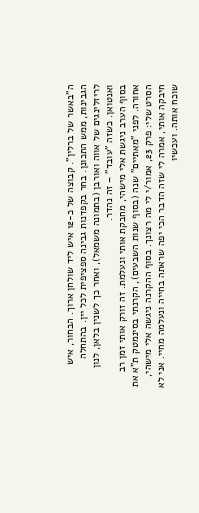ה"באשר של ברלין". קבוצה של כ-12 איש ליד שולחן ארוך. הבחור, איש הגבינות, ממש התכונן. בחר בקפדנות גבינה ספציפית לכל יין. בהתחלה לריזלינגים של אווה ואורבן (בתמונה משמאל), ואחר כך לשנין בלאן, לנון ואנטואן. כשזה "עובד" – זה נהדר.
בסוף הערב ניגשת אלי מישהי, מחבקת אותי ונעלמת. זה זורק אותי זמן רב אחורה. לפני "מאתיים" שנה (בסוף שנות השבעים), הקרנתי בסינמטק ת"א את הסרט שלי: פרק 23, אמור/י לי מה רצונך. בסוף ההקרנה ניגשה אלי מישהי, חיבקה אותי, אמרה לי שזה הדבר הכי יפה שראתה בחייה ונעלמה מחיי. אני לא שוכח אותה. ועכשיו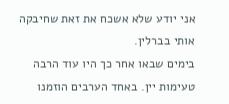אני יודע שלא אשכח את זאת שחיבקה אותי בברלין.
בימים שבאו אחר כך היו עוד הרבה טעימות יין. באחד הערבים הוזמנו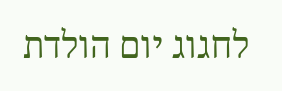לחגוג יום הולדת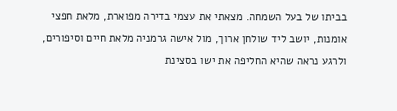בביתו של בעל השמחה. מצאתי את עצמי בדירה מפוארת, מלאת חפצי אומנות, יושב ליד שולחן ארוך, מול אישה גרמניה מלאת חיים וסיפורים, ולרגע נראה שהיא החליפה את ישו בסצינת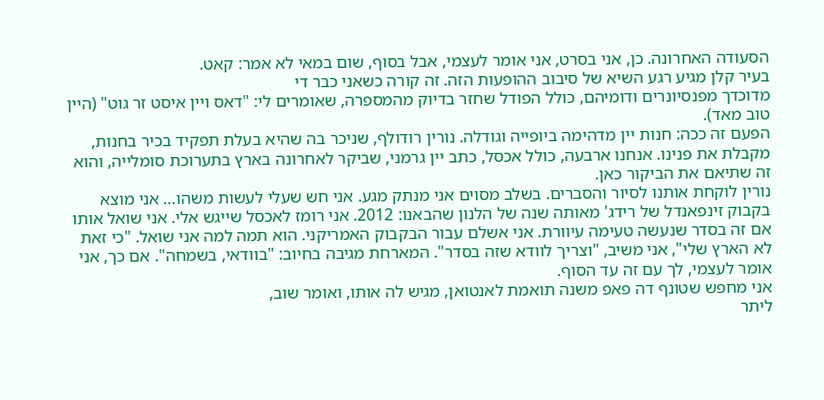הסעודה האחרונה. כן, אני בסרט, אני אומר לעצמי, אבל בסוף, שום במאי לא אמר: קאט.
בעיר קלן מגיע רגע השיא של סיבוב ההופעות הזה. זה קורה כשאני כבר די
מדוכדך מפנסיונרים ודומיהם, כולל הפודל שחזר בדיוק מהמספרה, שאומרים לי: "דאס ויין איסט זר גוט" (היין טוב מאד).
הפעם זה ככה: חנות יין מדהימה ביופייה וגודלה. נורין רודולף, שניכר בה שהיא בעלת תפקיד בכיר בחנות, מקבלת את פנינו. אנחנו ארבעה, כולל אכסל, כתב יין גרמני, שביקר לאחרונה בארץ בתערוכת סומלייה, והוא זה שתיאם את הביקור כאן.
נורין לוקחת אותנו לסיור והסברים. בשלב מסוים אני מנתק מגע. אני חש שעלי לעשות משהו… אני מוצא בקבוק זינפאנדל של רידג' מאותה שנה של הלנון שהבאנו: 2012. אני רומז לאכסל שייגש אלי. אני שואל אותו אם זה בסדר שנעשה טעימה עיוורת. אני אשלם עבור הבקבוק האמריקני. הוא תמה למה אני שואל. "כי זאת לא הארץ שלי", אני משיב, "וצריך לוודא שזה בסדר". המארחת מגיבה בחיוב: "בוודאי, בשמחה". אם כך, אני אומר לעצמי, לך עם זה עד הסוף.
אני מחפש שטונף דה פאפ משנה תואמת לאנטואן, מגיש לה אותו, ואומר שוב,
ליתר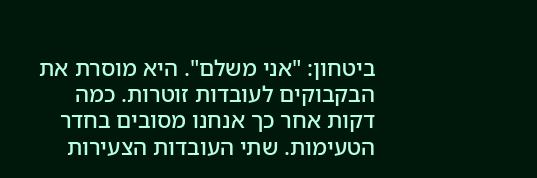ביטחון: "אני משלם". היא מוסרת את הבקבוקים לעובדות זוטרות. כמה דקות אחר כך אנחנו מסובים בחדר הטעימות. שתי העובדות הצעירות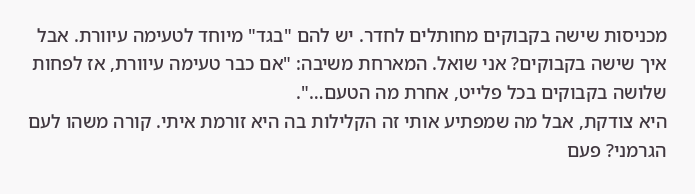מכניסות שישה בקבוקים מחותלים לחדר. יש להם "בגד" מיוחד לטעימה עיוורת. אבל איך שישה בקבוקים? אני שואל. המארחת משיבה: "אם כבר טעימה עיוורת, אז לפחות שלושה בקבוקים בכל פלייט, אחרת מה הטעם…".
היא צודקת, אבל מה שמפתיע אותי זה הקלילות בה היא זורמת איתי. קורה משהו לעם הגרמני? פעם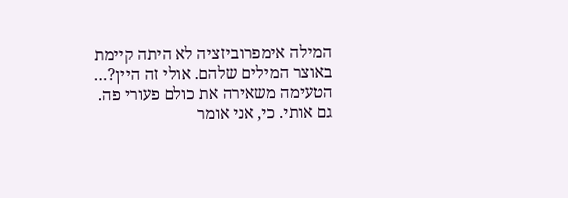המילה אימפרוביזציה לא היתה קיימת באוצר המילים שלהם. אולי זה היין?…
הטעימה משאירה את כולם פעורי פה. גם אותי. כי, אני אומר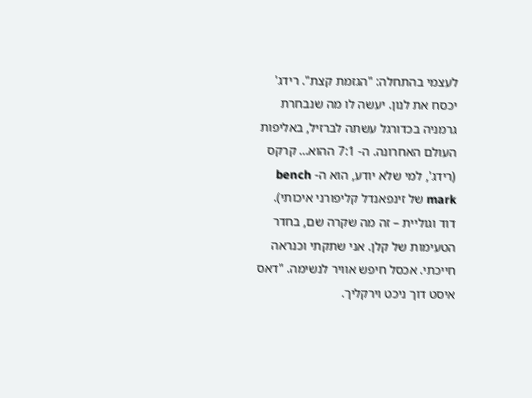לעצמי בהתחלה: "הגזמת קצת". רידג' יכסח את לנון. יעשה לו מה שנבחרת גרמניה בכדורגל עשתה לברזיל, באליפות העולם האחרונה. ה- 7:1 ההוא… קרקס (רידג', למי שלא יודע, הוא ה- bench mark של זינפאנדל קליפורני איכותי).
דוד וגוליית – זה מה שקרה שם, בחדר הטעימות של קלן. אני שתקתי וכנראה
חייכתי. אכסל חיפש אוויר לנשימה. "דאס איסט דוך ניכט וירקליך.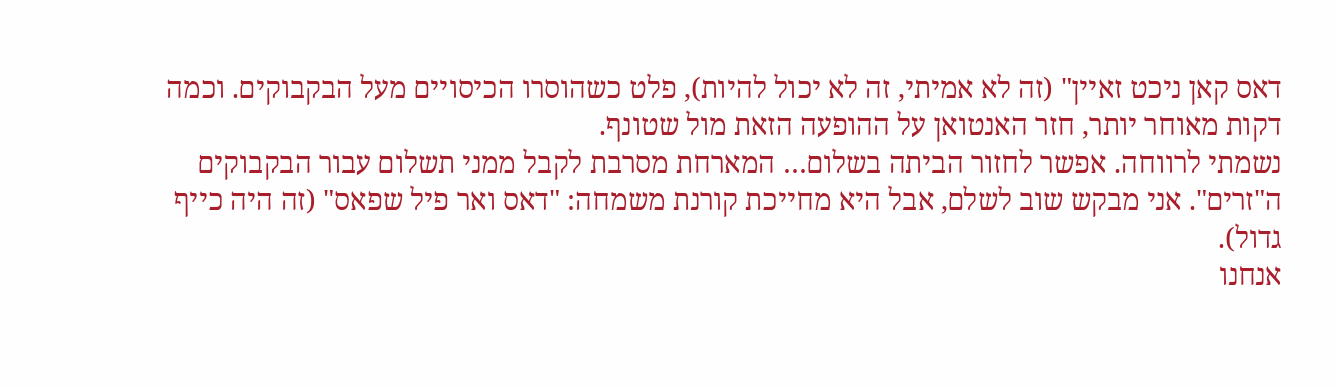דאס קאן ניכט זאיין" (זה לא אמיתי, זה לא יכול להיות), פלט כשהוסרו הכיסויים מעל הבקבוקים. וכמה דקות מאוחר יותר, חזר האנטואן על ההופעה הזאת מול שטונף.
נשמתי לרווחה. אפשר לחזור הביתה בשלום… המארחת מסרבת לקבל ממני תשלום עבור הבקבוקים ה"זרים". אני מבקש שוב לשלם, אבל היא מחייכת קורנת משמחה: "דאס ואר פיל שפאס" (זה היה כייף גדול).
אנחנו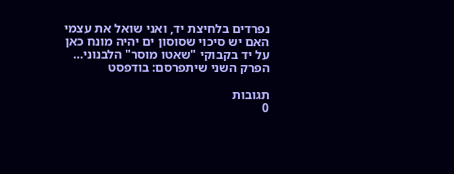נפרדים בלחיצת יד, ואני שואל את עצמי האם יש סיכוי שסוסון ים יהיה מונח כאן על יד בקבוקי "שאטו מוסר" הלבנוני…
הפרק השני שיתפרסם: בודפסט

תגובות
0